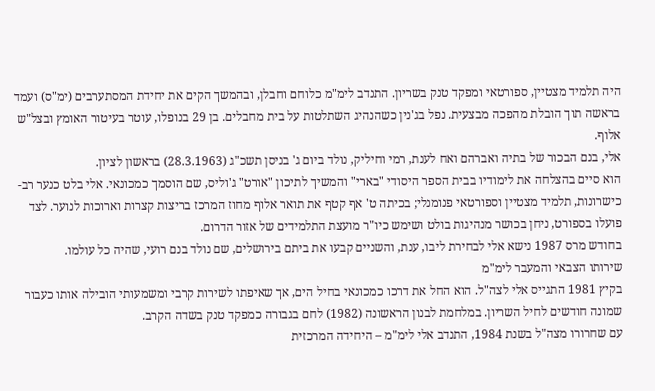היה תלמיד מצטיין, ספורטאי ומפקד טנק בשריון. התנדב לימ"מ כלוחם וחבלן, ובהמשך הקים את יחידת המסתערבים (ימ"ס) ועמד בראשה תוך הובלת מהפכה מבצעית. נפל בג'נין כשהנהיג השתלטות על בית מחבלים. בן 29 בנופלו, עוטר בעיטור האומץ ובצל"ש אלוף.
אלי, בנם הבכור של בתיה ואברהם ואח לענת, רמי וחיליק, נולד ביום ג' בניסן תשכ"ג (28.3.1963) בראשון לציון.
הוא סיים בהצלחה את לימודיו בבית הספר היסודי "בארי" והמשיך לתיכון "אורט" ג'וליס, שם הוסמך כמכונאי. אלי בלט כנער רב-כישרונות, תלמיד מצטיין וספורטאי פנומנלי; בכיתה ט' אף קטף את תואר אלוף מחוז המרכז בריצות קצרות וארוכות לנוער. לצד פועלו בספורט, ניחן בכושר מנהיגות בולט ושימש כיו"ר מועצת התלמידים של אזור הדרום.
בחודש מרס 1987 נישא אלי לבחירת ליבו, ענת, והשניים קבעו את ביתם בירושלים, שם נולד בנם רועי, שהיה כל עולמו.
שירותו הצבאי והמעבר לימ"מ
בקיץ 1981 התגייס אלי לצה"ל. הוא החל את דרכו כמכונאי בחיל הים, אך שאיפתו לשירות קרבי ומשמעותי הובילה אותו כעבור שמונה חודשים לחיל השריון. במלחמת לבנון הראשונה (1982) לחם בגבורה כמפקד טנק בשדה הקרב.
עם שחרורו מצה"ל בשנת 1984, התנדב אלי לימ"מ – היחידה המרכזית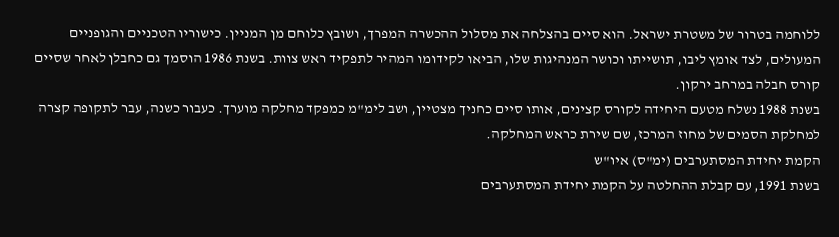ללוחמה בטרור של משטרת ישראל. הוא סיים בהצלחה את מסלול ההכשרה המפרך, ושובץ כלוחם מן המניין. כישוריו הטכניים והגופניים המעולים, לצד אומץ ליבו, תושייתו וכושר המנהיגות שלו, הביאו לקידומו המהיר לתפקיד ראש צוות. בשנת 1986 הוסמך גם כחבלן לאחר שסיים קורס חבלה במרחב ירקון.
בשנת 1988 נשלח מטעם היחידה לקורס קצינים, אותו סיים כחניך מצטיין, ושב לימ"מ כמפקד מחלקה מוערך. כעבור כשנה, עבר לתקופה קצרה למחלקת הסמים של מחוז המרכז, שם שירת כראש המחלקה.
הקמת יחידת המסתערבים (ימ"ס) איו"ש
בשנת 1991, עם קבלת ההחלטה על הקמת יחידת המסתערבים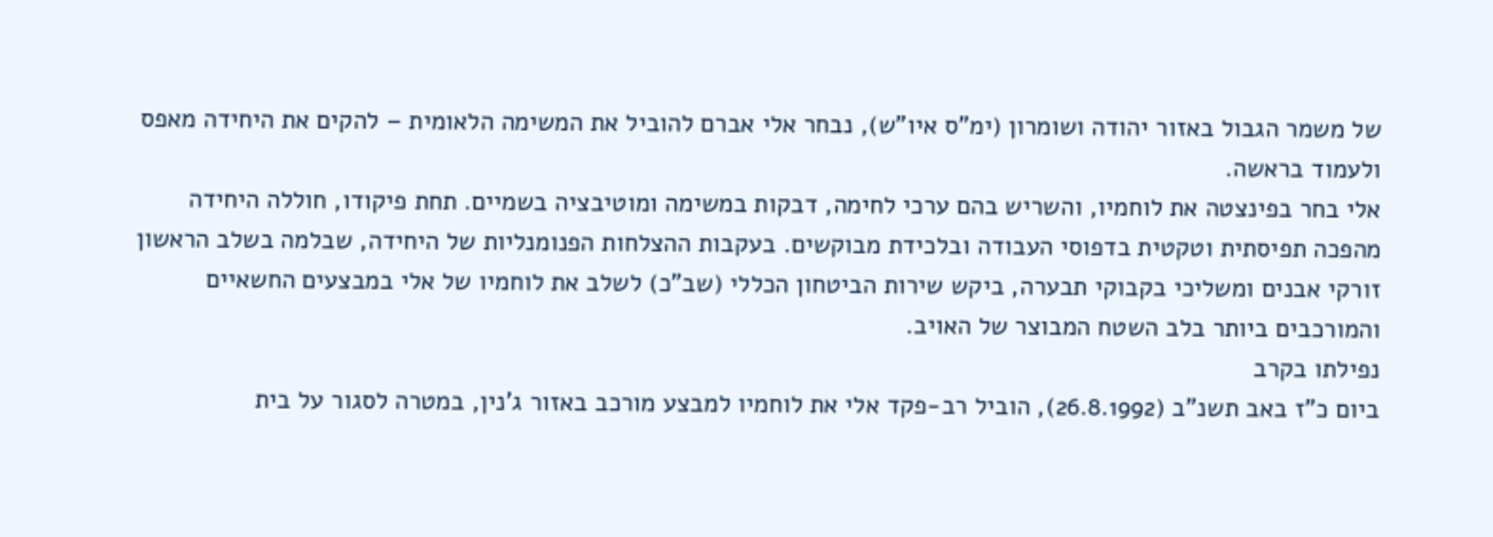של משמר הגבול באזור יהודה ושומרון (ימ"ס איו"ש), נבחר אלי אברם להוביל את המשימה הלאומית – להקים את היחידה מאפס ולעמוד בראשה.
אלי בחר בפינצטה את לוחמיו, והשריש בהם ערכי לחימה, דבקות במשימה ומוטיבציה בשמיים. תחת פיקודו, חוללה היחידה מהפכה תפיסתית וטקטית בדפוסי העבודה ובלכידת מבוקשים. בעקבות ההצלחות הפנומנליות של היחידה, שבלמה בשלב הראשון זורקי אבנים ומשליכי בקבוקי תבערה, ביקש שירות הביטחון הכללי (שב"כ) לשלב את לוחמיו של אלי במבצעים החשאיים והמורכבים ביותר בלב השטח המבוצר של האויב.
נפילתו בקרב
ביום כ"ז באב תשנ"ב (26.8.1992), הוביל רב-פקד אלי את לוחמיו למבצע מורכב באזור ג'נין, במטרה לסגור על בית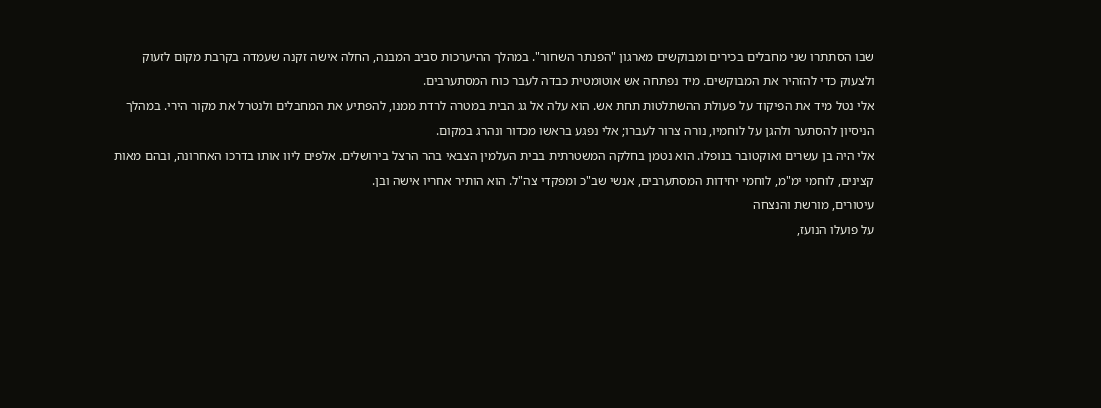שבו הסתתרו שני מחבלים בכירים ומבוקשים מארגון "הפנתר השחור". במהלך ההיערכות סביב המבנה, החלה אישה זקנה שעמדה בקרבת מקום לזעוק ולצעוק כדי להזהיר את המבוקשים. מיד נפתחה אש אוטומטית כבדה לעבר כוח המסתערבים.
אלי נטל מיד את הפיקוד על פעולת ההשתלטות תחת אש. הוא עלה אל גג הבית במטרה לרדת ממנו, להפתיע את המחבלים ולנטרל את מקור הירי. במהלך הניסיון להסתער ולהגן על לוחמיו, נורה צרור לעברו; אלי נפגע בראשו מכדור ונהרג במקום.
אלי היה בן עשרים ואוקטובר בנופלו. הוא נטמן בחלקה המשטרתית בבית העלמין הצבאי בהר הרצל בירושלים. אלפים ליוו אותו בדרכו האחרונה, ובהם מאות קצינים, לוחמי ימ"מ, לוחמי יחידות המסתערבים, אנשי שב"כ ומפקדי צה"ל. הוא הותיר אחריו אישה ובן.
עיטורים, מורשת והנצחה
על פועלו הנועז,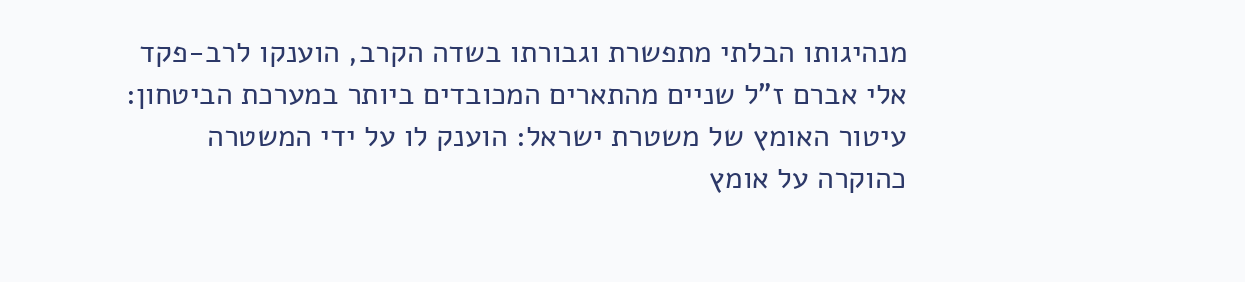מנהיגותו הבלתי מתפשרת וגבורתו בשדה הקרב, הוענקו לרב-פקד אלי אברם ז"ל שניים מהתארים המכובדים ביותר במערכת הביטחון:
עיטור האומץ של משטרת ישראל: הוענק לו על ידי המשטרה כהוקרה על אומץ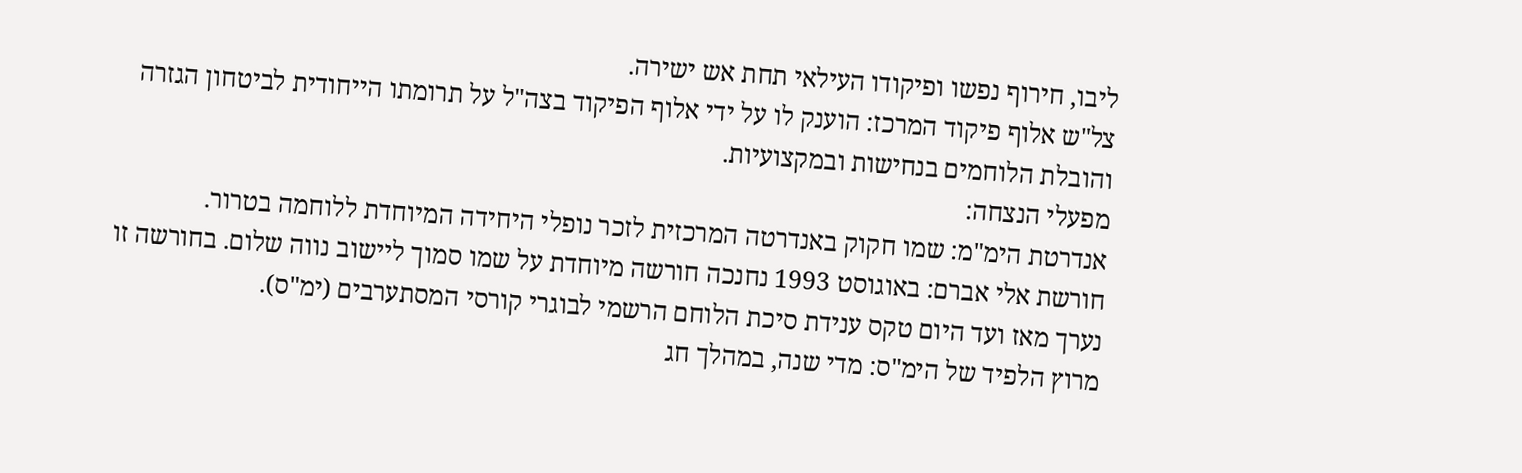ליבו, חירוף נפשו ופיקודו העילאי תחת אש ישירה.
צל"ש אלוף פיקוד המרכז: הוענק לו על ידי אלוף הפיקוד בצה"ל על תרומתו הייחודית לביטחון הגזרה והובלת הלוחמים בנחישות ובמקצועיות.
מפעלי הנצחה:
אנדרטת הימ"מ: שמו חקוק באנדרטה המרכזית לזכר נופלי היחידה המיוחדת ללוחמה בטרור.
חורשת אלי אברם: באוגוסט 1993 נחנכה חורשה מיוחדת על שמו סמוך ליישוב נווה שלום. בחורשה זו נערך מאז ועד היום טקס ענידת סיכת הלוחם הרשמי לבוגרי קורסי המסתערבים (ימ"ס).
מרוץ הלפיד של הימ"ס: מדי שנה, במהלך חג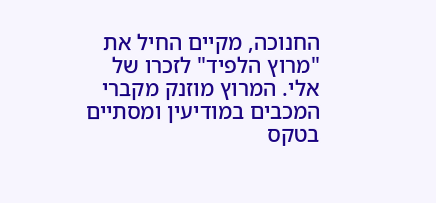החנוכה, מקיים החיל את "מרוץ הלפיד" לזכרו של אלי. המרוץ מוזנק מקברי המכבים במודיעין ומסתיים בטקס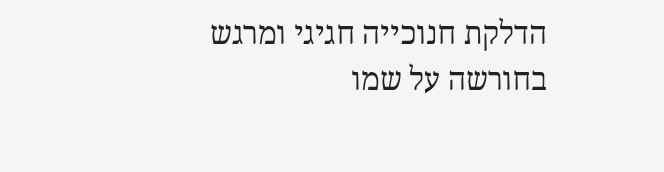הדלקת חנוכייה חגיגי ומרגש בחורשה על שמו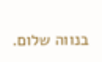בנווה שלום.